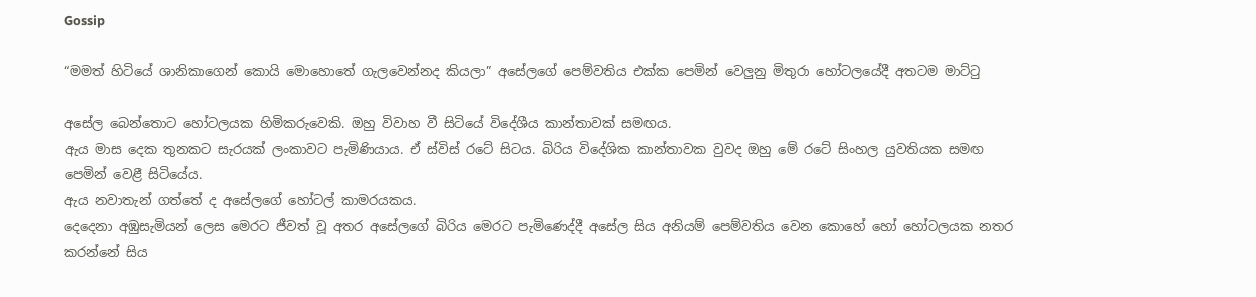Gossip

“මමත් හිටියේ ශානිකාගෙන් කොයි මොහොතේ ගැලවෙන්නද කියලා” අසේලගේ පෙම්වතිය එක්ක පෙමින් වෙලුනු මිතුරා හෝටලයේදී අතටම මාට්ටු

අසේල බෙන්තොට හෝටලයක හිමිකරුවෙකි. ඔහු විවාහ වී සිටියේ විදේශීය කාන්තාවක් සමඟය.
ඇය මාස දෙක තුනකට සැරයක් ලංකාවට පැමිණියාය. ඒ ස්විස් රටේ සිටය. බිරිය විදේශික කාන්තාවක වුවද ඔහු මේ රටේ සිංහල යුවතියක සමඟ පෙමින් වෙළී සිටියේය.
ඇය නවාතැන් ගත්තේ ද අසේලගේ හෝටල් කාමරයකය.
දෙදෙනා අඹුසැමියන් ලෙස මෙරට ජීවත් වූ අතර අසේලගේ බිරිය මෙරට පැමිණෙද්දී අසේල සිය අනියම් පෙම්වතිය වෙන කොහේ හෝ හෝටලයක නතර කරන්නේ සිය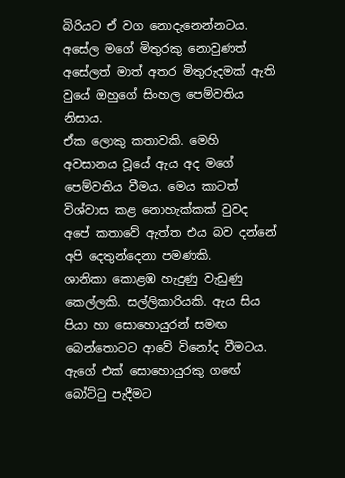බිරියට ඒ වග නොදැනෙන්නටය.
අසේල මගේ මිතුරකු නොවුණත් අසේලත් මාත් අතර මිතුරුදමක් ඇති වුයේ ඔහුගේ සිංහල පෙම්වතිය නිසාය.
ඒක ලොකු කතාවකි. මෙහි අවසානය වූයේ ඇය අද මගේ පෙම්වතිය වීමය. මෙය කාටත් විශ්වාස කළ නොහැක්කක් වුවද අපේ කතාවේ ඇත්ත එය බව දන්නේ අපි දෙතුන්දෙනා පමණකි.
ශානිකා කොළඹ හැදුණු වැඩුණු කෙල්ලකි. සල්ලිකාරියකි. ඇය සිය පියා හා සොහොයුරන් සමඟ බෙන්තොටට ආවේ විනෝද වීමටය. ඇගේ එක් සොහොයුරකු ගඟේ බෝට්ටු පැදීමට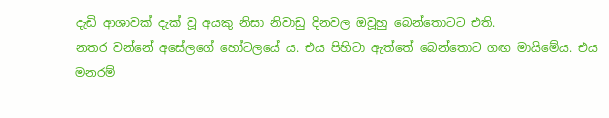දැඩි ආශාවක් දැක් වූ අයකු නිසා නිවාඩු දිනවල ඔවූහු බෙන්තොටට එති.
නතර වන්නේ අසේලගේ හෝටලයේ ය. එය පිහිටා ඇත්තේ බෙන්තොට ගඟ මායිමේය. එය මනරම්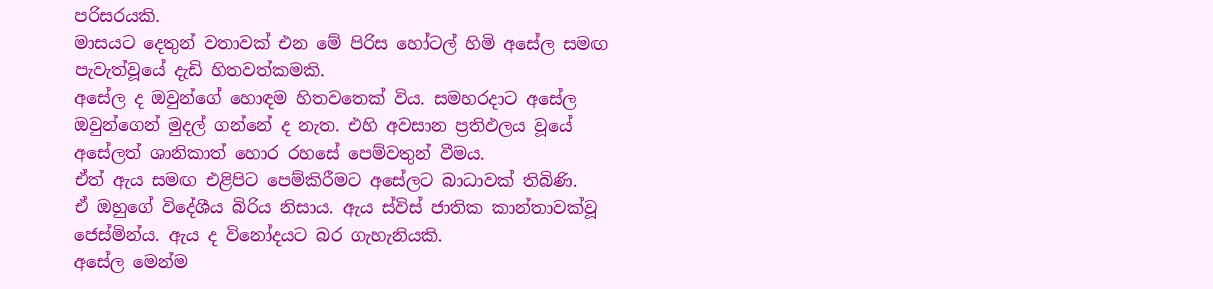පරිසරයකි.
මාසයට දෙතුන් වතාවක් එන මේ පිරිස හෝටල් හිමි අසේල සමඟ පැවැත්වූයේ දැඩි හිතවත්කමකි.
අසේල ද ඔවුන්ගේ හොඳම හිතවතෙක් විය. සමහරදාට අසේල ඔවුන්ගෙන් මුදල් ගන්නේ ද නැත. එහි අවසාන ප්‍රතිඵලය වූයේ අසේලත් ශානිකාත් හොර රහසේ පෙම්වතුන් වීමය.
ඒත් ඇය සමඟ එළිපිට පෙම්කිරීමට අසේලට බාධාවක් තිබිණි.
ඒ ඔහුගේ විදේශීය බිරිය නිසාය. ඇය ස්විස් ජාතික කාන්තාවක්වූ ජෙස්මින්ය. ඇය ද විනෝදයට බර ගැහැනියකි.
අසේල මෙන්ම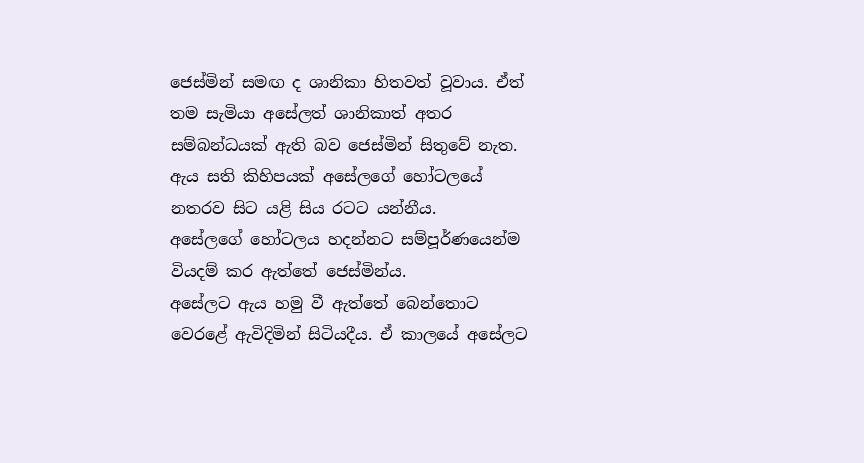ජෙස්මින් සමඟ ද ශානිකා හිතවත් වූවාය. ඒත් තම සැමියා අසේලත් ශානිකාත් අතර සම්බන්ධයක් ඇති බව ජෙස්මින් සිතුවේ නැත. ඇය සති කිහිපයක් අසේලගේ හෝටලයේ නතරව සිට යළි සිය රටට යන්නීය.
අසේලගේ හෝටලය හදන්නට සම්පූර්ණයෙන්ම වියදම් කර ඇත්තේ ජෙස්මින්ය.
අසේලට ඇය හමු වී ඇත්තේ බෙන්තොට වෙරළේ ඇවිදිමින් සිටියදීය. ඒ කාලයේ අසේලට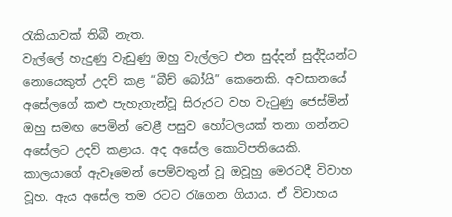රැකියාවක් තිබී නැත.
වැල්ලේ හැදුණු වැඩුණු ඔහු වැල්ලට එන සුද්දන් සුද්දියන්ට නොයෙකුත් උදව් කළ “බීච් බෝයි” කෙනෙකි. අවසානයේ අසේලගේ කළු පැහැගැන්වූ සිරුරට වහ වැටුණු ජෙස්මින් ඔහු සමඟ පෙමින් වෙළී පසුව හෝටලයක් තනා ගන්නට අසේලට උදව් කළාය. අද අසේල කොටිපතියෙකි.
කාලයාගේ ඇවෑමෙන් පෙම්වතුන් වූ ඔවූහු මෙරටදී විවාහ වූහ. ඇය අසේල තම රටට රැගෙන ගියාය. ඒ විවාහය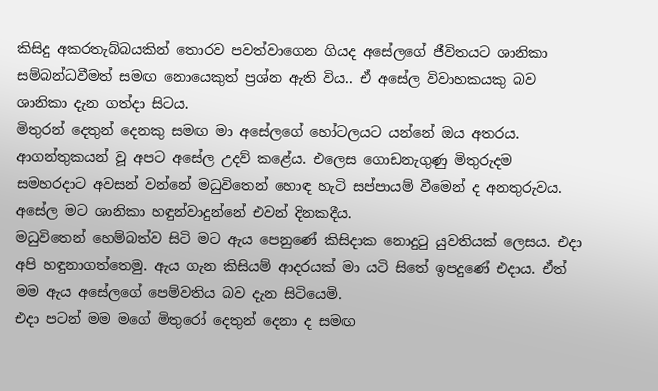කිසිදු අකරතැබ්බයකින් තොරව පවත්වාගෙන ගියද අසේලගේ ජීවිතයට ශානිකා සම්බන්ධවීමත් සමඟ නොයෙකුත් ප්‍රශ්න ඇති විය.. ඒ අසේල විවාහකයකු බව ශානිකා දැන ගත්දා සිටය.
මිතුරන් දෙතුන් දෙනකු සමඟ මා අසේලගේ හෝටලයට යන්නේ ඔය අතරය. ආගන්තුකයන් වූ අපට අසේල උදව් කළේය. එලෙස ගොඩනැගුණු මිතුරුදම සමහරදාට අවසන් වන්නේ මධුවිතෙන් හොඳ හැටි සප්පායම් වීමෙන් ද අනතුරුවය. අසේල මට ශානිකා හඳුන්වාදුන්නේ එවන් දිනකදීය.
මධුවිතෙන් හෙම්බත්ව සිටි මට ඇය පෙනුණේ කිසිදාක නොදුටු යුවතියක් ලෙසය. එදා අපි හඳුනාගත්තෙමු. ඇය ගැන කිසියම් ආදරයක් මා යටි සිතේ ඉපදුණේ එදාය. ඒත් මම ඇය අසේලගේ පෙම්වතිය බව දැන සිටියෙමි.
එදා පටන් මම මගේ මිතුරෝ දෙතුන් දෙනා ද සමඟ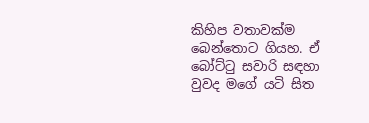කිහිප වතාවක්ම බෙන්තොට ගියහ. ඒ බෝට්ටු සවාරි සඳහා වුවද මගේ යටි සිත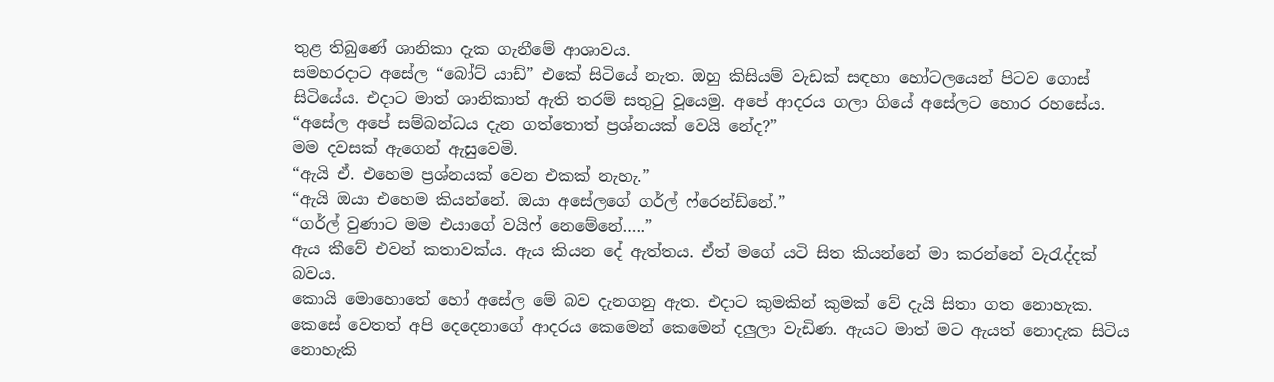තුළ තිබුණේ ශානිකා දැක ගැනීමේ ආශාවය.
සමහරදාට අසේල “බෝට් යාඩ්” එකේ සිටියේ නැත. ඔහු කිසියම් වැඩක් සඳහා හෝටලයෙන් පිටව ගොස් සිටියේය. එදාට මාත් ශානිකාත් ඇති තරම් සතුටු වූයෙමු. අපේ ආදරය ගලා ගියේ අසේලට හොර රහසේය.
“අසේල අපේ සම්බන්ධය දැන ගත්තොත් ප්‍රශ්නයක් වෙයි නේද?”
මම දවසක් ඇගෙන් ඇසුවෙමි.
“ඇයි ඒ. එහෙම ප්‍රශ්නයක් වෙන එකක් නැහැ.”
“ඇයි ඔයා එහෙම කියන්නේ. ඔයා අසේලගේ ගර්ල් ෆ්රෙන්ඩ්නේ.”
“ගර්ල් වුණාට මම එයාගේ වයිෆ් නෙමේනේ…..”
ඇය කීවේ එවන් කතාවක්ය. ඇය කියන දේ ඇත්තය. ඒත් මගේ යටි සිත කියන්නේ මා කරන්නේ වැරැද්දක් බවය.
කොයි මොහොතේ හෝ අසේල මේ බව දැනගනු ඇත. එදාට කුමකින් කුමක් වේ දැයි සිතා ගත නොහැක. කෙසේ වෙතත් අපි දෙදෙනාගේ ආදරය කෙමෙන් කෙමෙන් දලුලා වැඩිණ. ඇයට මාත් මට ඇයත් නොදැක සිටිය නොහැකි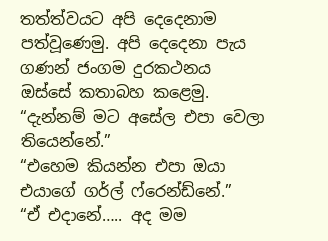තත්ත්වයට අපි දෙදෙනාම පත්වූණෙමු. අපි දෙදෙනා පැය ගණන් ජංගම දුරකථනය ඔස්සේ කතාබහ කළෙමු.
“දැන්නම් මට අසේල එපා වෙලා තියෙන්නේ.”
“එහෙම කියන්න එපා ඔයා එයාගේ ගර්ල් ෆ්රෙන්ඩ්නේ.”
“ඒ එදානේ….. අද මම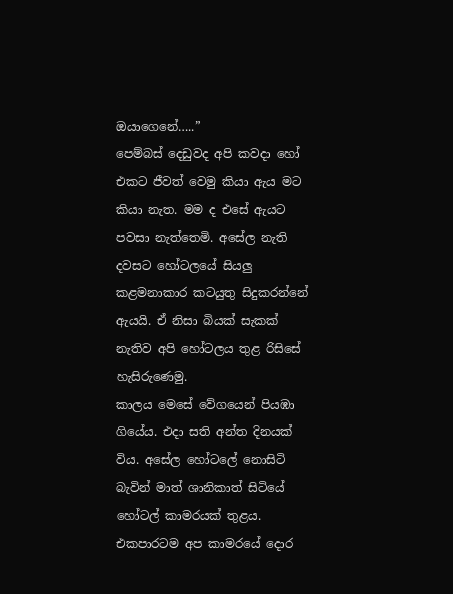ඔයාගෙනේ…..”
පෙම්බස් දෙඩුවද අපි කවදා හෝ එකට ජීවත් වෙමු කියා ඇය මට කියා නැත. මම ද එසේ ඇයට පවසා නැත්තෙමි. අසේල නැති දවසට හෝටලයේ සියලු කළමනාකාර කටයුතු සිදුකරන්නේ ඇයයි. ඒ නිසා බියක් සැකක් නැතිව අපි හෝටලය තුළ රිසිසේ හැසිරුණෙමු.
කාලය මෙසේ වේගයෙන් පියඹා ගියේය. එදා සති අන්ත දිනයක් විය. අසේල හෝටලේ නොසිටි බැවින් මාත් ශානිකාත් සිටියේ හෝටල් කාමරයක් තුළය. එකපාරටම අප කාමරයේ දොර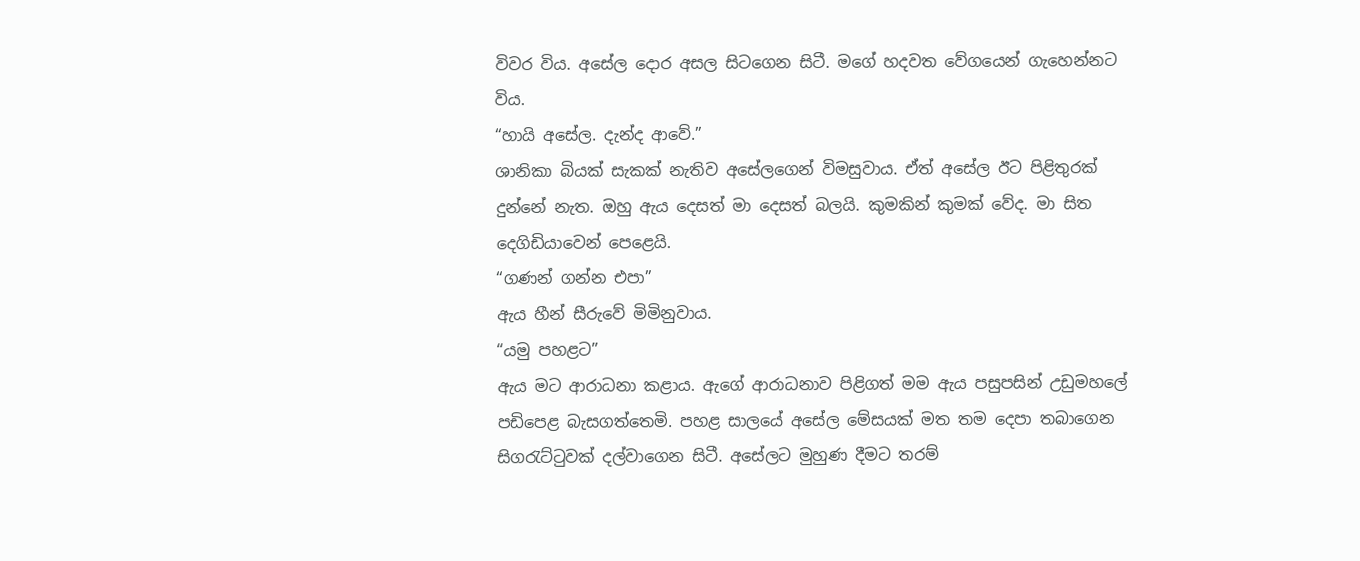විවර විය. අසේල දොර අසල සිටගෙන සිටී. මගේ හදවත වේගයෙන් ගැහෙන්නට විය.
“හායි අසේල. දැන්ද ආවේ.”
ශානිකා බියක් සැකක් නැතිව අසේලගෙන් විමසුවාය. ඒත් අසේල ඊට පිළිතුරක් දුන්නේ නැත. ඔහු ඇය දෙසත් මා දෙසත් බලයි. කුමකින් කුමක් වේද. මා සිත දෙගිඩියාවෙන් පෙළෙයි.
“ගණන් ගන්න එපා”
ඇය හීන් සීරුවේ මිමිනුවාය.
“යමු පහළට”
ඇය මට ආරාධනා කළාය. ඇගේ ආරාධනාව පිළිගත් මම ඇය පසුපසින් උඩුමහලේ පඩිපෙළ බැසගත්තෙමි. පහළ සාලයේ අසේල මේසයක් මත තම දෙපා තබාගෙන සිගරැට්ටුවක් දල්වාගෙන සිටී. අසේලට මුහුණ දීමට තරම්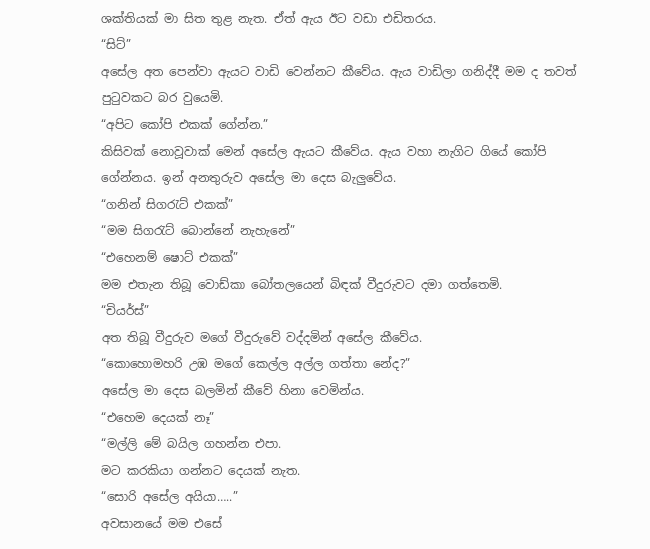ශක්තියක් මා සිත තුළ නැත. ඒත් ඇය ඊට වඩා එඩිතරය.
“සිට්”
අසේල අත පෙන්වා ඇයට වාඩි වෙන්නට කීවේය. ඇය වාඩිලා ගනිද්දී මම ද තවත් පුටුවකට බර වුයෙමි.
“අපිට කෝපි එකක් ගේන්න.”
කිසිවක් නොවූවාක් මෙන් අසේල ඇයට කීවේය. ඇය වහා නැගිට ගියේ කෝපි ගේන්නය. ඉන් අනතුරුව අසේල මා දෙස බැලුවේය.
“ගනින් සිගරැට් එකක්”
“මම සිගරැට් බොන්නේ නැහැනේ”
“එහෙනම් ෂොට් එකක්”
මම එතැන තිබූ වොඩ්කා බෝතලයෙන් බිඳක් වීදුරුවට දමා ගත්තෙමි.
“චියර්ස්”
අත තිබූ වීදුරුව මගේ වීදුරුවේ වද්දමින් අසේල කීවේය.
“කොහොමහරි උඹ මගේ කෙල්ල අල්ල ගත්තා නේද?”
අසේල මා දෙස බලමින් කීවේ හිනා වෙමින්ය.
“එහෙම දෙයක් නෑ”
“මල්ලි මේ බයිල ගහන්න එපා.
මට කරකියා ගන්නට දෙයක් නැත.
“සොරි අසේල අයියා…..”
අවසානයේ මම එසේ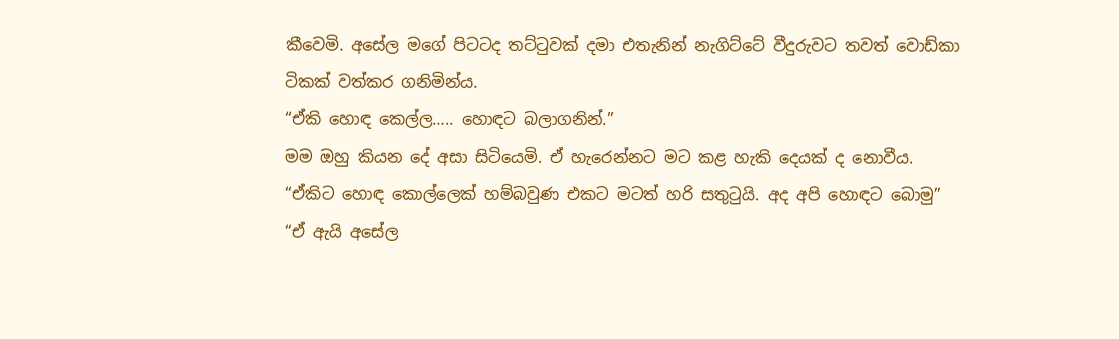කීවෙමි. අසේල මගේ පිටටද තට්ටුවක් දමා එතැනින් නැගිට්ටේ වීදුරුවට තවත් වොඩ්කා ටිකක් වත්කර ගනිමින්ය.
“ඒකි හොඳ කෙල්ල….. හොඳට බලාගනින්.”
මම ඔහු කියන දේ අසා සිටියෙමි. ඒ හැරෙන්නට මට කළ හැකි දෙයක් ද නොවීය.
“ඒකිට හොඳ කොල්ලෙක් හම්බවුණ එකට මටත් හරි සතුටුයි. අද අපි හොඳට බොමු”
“ඒ ඇයි අසේල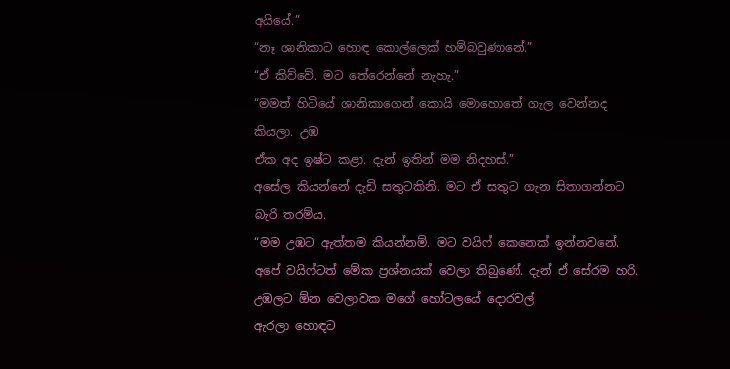අයියේ.”
“නෑ ශානිකාට හොඳ කොල්ලෙක් හම්බවුණානේ.”
“ඒ කිව්වේ. මට තේරෙන්නේ නැහැ.”
“මමත් හිටියේ ශානිකාගෙන් කොයි මොහොතේ ගැල වෙන්නද කියලා. උඹ
ඒක අද ඉෂ්ට කළා. දැන් ඉතින් මම නිදහස්.”
අසේල කියන්නේ දැඩි සතුටකිනි. මට ඒ සතුට ගැන සිතාගන්නට බැරි තරම්ය.
“මම උඹට ඇත්තම කියන්නම්. මට වයිෆ් කෙනෙක් ඉන්නවනේ. අපේ වයිෆ්ටත් මේක ප්‍රශ්නයක් වෙලා තිබුණේ. දැන් ඒ සේරම හරි. උඹලට ඕන වෙලාවක මගේ හෝටලයේ දොරවල්
ඇරලා හොඳට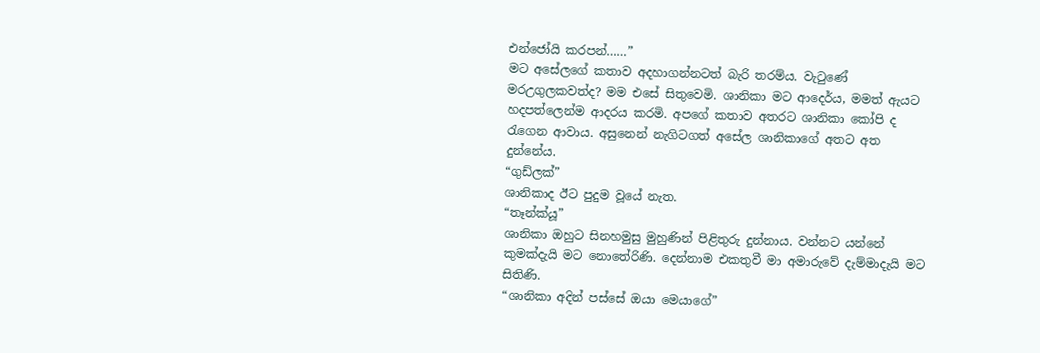එන්ජෝයි කරපන්……”
මට අසේලගේ කතාව අදහාගන්නටත් බැරි තරම්ය. වැටුණේ මරඋගුලකවත්ද? මම එසේ සිතුවෙමි. ශානිකා මට ආදෙර්ය, මමත් ඇයට හදපත්ලෙන්ම ආදරය කරමි. අපගේ කතාව අතරට ශානිකා කෝපි ද රැගෙන ආවාය. අසුනෙන් නැගිටගත් අසේල ශානිකාගේ අතට අත දුන්නේය.
“ගුඩ්ලක්”
ශානිකාද ඊට පුදුම වූයේ නැත.
“තෑන්ක්යූ”
ශානිකා ඔහුට සිනහමුසු මුහුණින් පිළිතුරු දුන්නාය. වන්නට යන්නේ කුමක්දැයි මට නොතේරිණි. දෙන්නාම එකතුවී මා අමාරුවේ දැම්මාදැයි මට සිතිණි.
“ශානිකා අදින් පස්සේ ඔයා මෙයාගේ”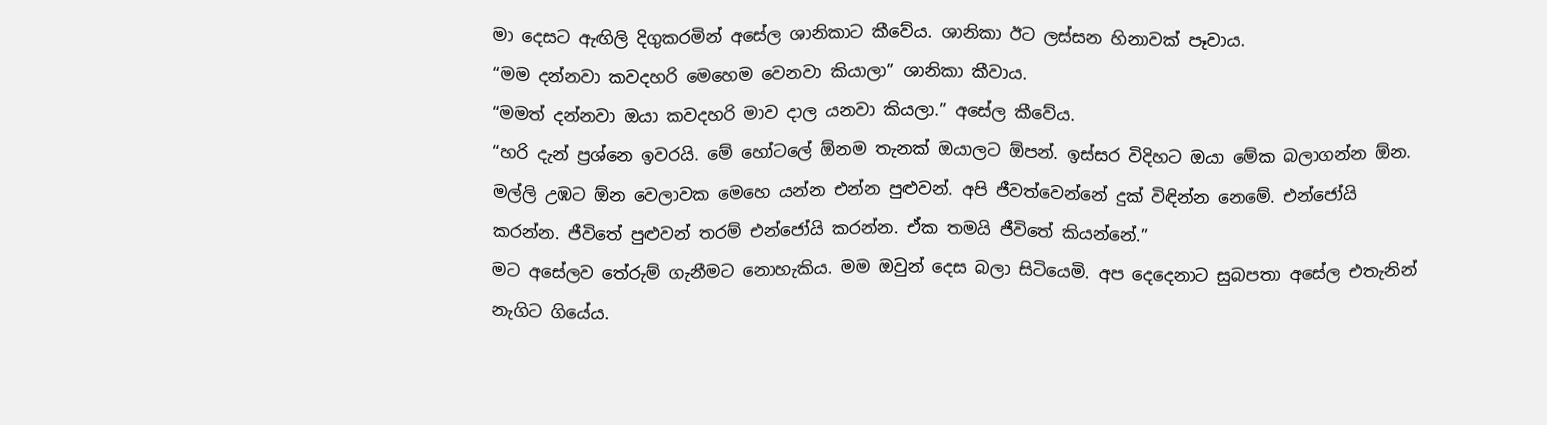මා දෙසට ඇඟිලි දිගුකරමින් අසේල ශානිකාට කීවේය. ශානිකා ඊට ලස්සන හිනාවක් පෑවාය.
“මම දන්නවා කවදහරි මෙහෙම වෙනවා කියාලා” ශානිකා කීවාය.
“මමත් දන්නවා ඔයා කවදහරි මාව දාල යනවා කියලා.” අසේල කීවේය.
“හරි දැන් ප්‍රශ්නෙ ඉවරයි. මේ හෝටලේ ඕනම තැනක් ඔයාලට ඕපන්. ඉස්සර විදිහට ඔයා මේක බලාගන්න ඕන. මල්ලි උඹට ඕන වෙලාවක මෙහෙ යන්න එන්න පුළුවන්. අපි ජීවත්වෙන්නේ දුක් විඳින්න නෙමේ. එන්ජෝයි කරන්න. ජීවිතේ පුළුවන් තරම් එන්ජෝයි කරන්න. ඒක තමයි ජීවිතේ කියන්නේ.”
මට අසේලව තේරුම් ගැනීමට නොහැකිය. මම ඔවුන් දෙස බලා සිටියෙමි. අප දෙදෙනාට සුබපතා අසේල එතැනින් නැගිට ගියේය.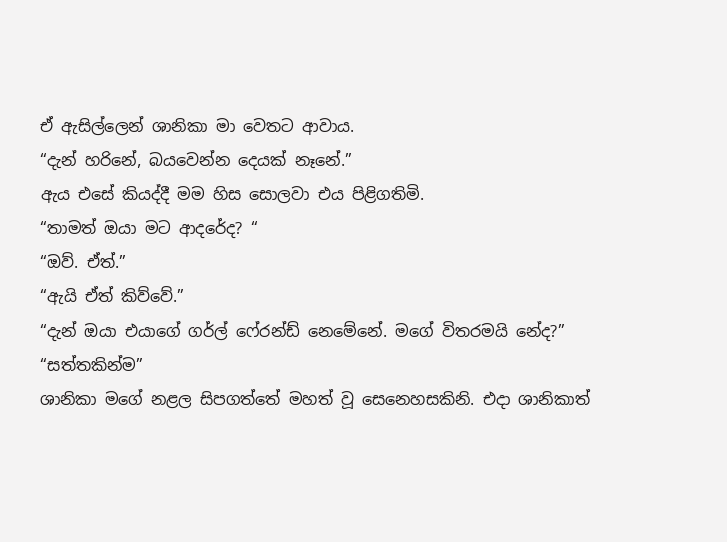ඒ ඇසිල්ලෙන් ශානිකා මා වෙතට ආවාය.
“දැන් හරිනේ, බයවෙන්න දෙයක් නෑනේ.”
ඇය එසේ කියද්දී මම හිස සොලවා එය පිළිගතිමි.
“තාමත් ඔයා මට ආදරේද? “
“ඔව්. ඒත්.”
“ඇයි ඒත් කිව්වේ.”
“දැන් ඔයා එයාගේ ගර්ල් ෆේ‍රන්ඩ් නෙමේනේ. මගේ විතරමයි නේද?”
“සත්තකින්ම”
ශානිකා මගේ නළල සිපගත්තේ මහත් වූ සෙනෙහසකිනි. එදා ශානිකාත්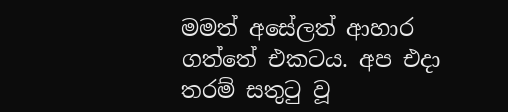මමත් අසේලත් ආහාර ගත්තේ එකටය. අප එදා තරම් සතුටු වූ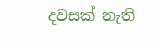දවසක් නැති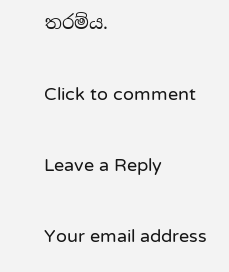තරම්ය.

Click to comment

Leave a Reply

Your email address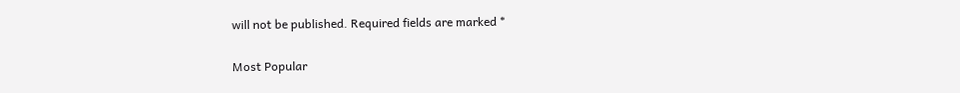will not be published. Required fields are marked *

Most Popular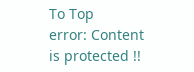To Top
error: Content is protected !!